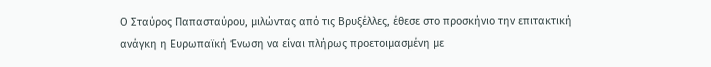Ο Σταύρος Παπασταύρου, μιλώντας από τις Βρυξέλλες, έθεσε στο προσκήνιο την επιτακτική ανάγκη η Ευρωπαϊκή Ένωση να είναι πλήρως προετοιμασμένη με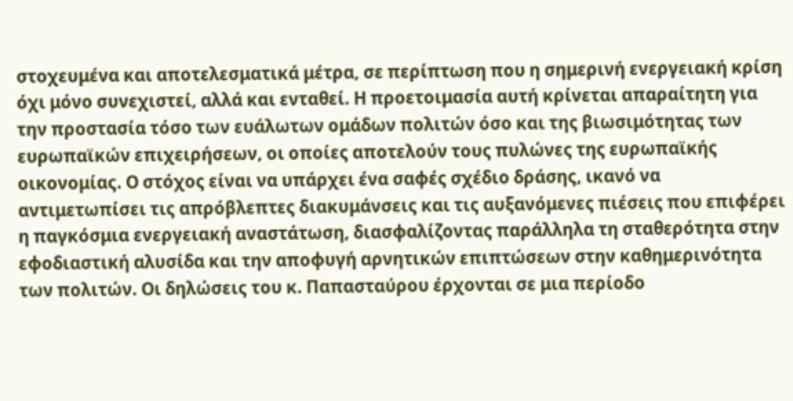στοχευμένα και αποτελεσματικά μέτρα, σε περίπτωση που η σημερινή ενεργειακή κρίση όχι μόνο συνεχιστεί, αλλά και ενταθεί. Η προετοιμασία αυτή κρίνεται απαραίτητη για την προστασία τόσο των ευάλωτων ομάδων πολιτών όσο και της βιωσιμότητας των ευρωπαϊκών επιχειρήσεων, οι οποίες αποτελούν τους πυλώνες της ευρωπαϊκής οικονομίας. Ο στόχος είναι να υπάρχει ένα σαφές σχέδιο δράσης, ικανό να αντιμετωπίσει τις απρόβλεπτες διακυμάνσεις και τις αυξανόμενες πιέσεις που επιφέρει η παγκόσμια ενεργειακή αναστάτωση, διασφαλίζοντας παράλληλα τη σταθερότητα στην εφοδιαστική αλυσίδα και την αποφυγή αρνητικών επιπτώσεων στην καθημερινότητα των πολιτών. Οι δηλώσεις του κ. Παπασταύρου έρχονται σε μια περίοδο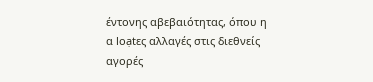έντονης αβεβαιότητας, όπου η α loạtες αλλαγές στις διεθνείς αγορές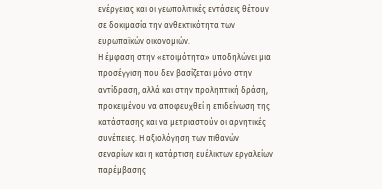ενέργειας και οι γεωπολιτικές εντάσεις θέτουν σε δοκιμασία την ανθεκτικότητα των ευρωπαϊκών οικονομιών.
Η έμφαση στην «ετοιμότητα» υποδηλώνει μια προσέγγιση που δεν βασίζεται μόνο στην αντίδραση, αλλά και στην προληπτική δράση, προκειμένου να αποφευχθεί η επιδείνωση της κατάστασης και να μετριαστούν οι αρνητικές συνέπειες. Η αξιολόγηση των πιθανών σεναρίων και η κατάρτιση ευέλικτων εργαλείων παρέμβασης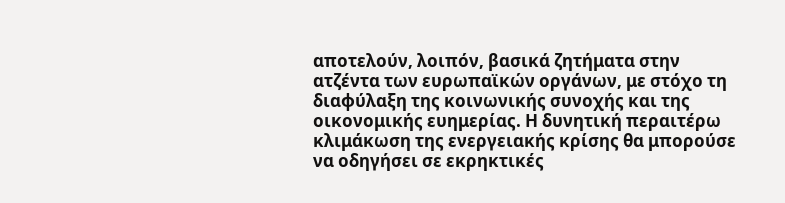αποτελούν, λοιπόν, βασικά ζητήματα στην ατζέντα των ευρωπαϊκών οργάνων, με στόχο τη διαφύλαξη της κοινωνικής συνοχής και της οικονομικής ευημερίας. Η δυνητική περαιτέρω κλιμάκωση της ενεργειακής κρίσης θα μπορούσε να οδηγήσει σε εκρηκτικές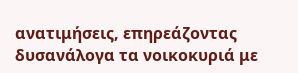ανατιμήσεις, επηρεάζοντας δυσανάλογα τα νοικοκυριά με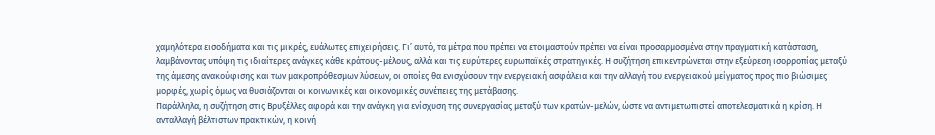χαμηλότερα εισοδήματα και τις μικρές, ευάλωτες επιχειρήσεις. Γι’ αυτό, τα μέτρα που πρέπει να ετοιμαστούν πρέπει να είναι προσαρμοσμένα στην πραγματική κατάσταση, λαμβάνοντας υπόψη τις ιδιαίτερες ανάγκες κάθε κράτους-μέλους, αλλά και τις ευρύτερες ευρωπαϊκές στρατηγικές. Η συζήτηση επικεντρώνεται στην εξεύρεση ισορροπίας μεταξύ της άμεσης ανακούφισης και των μακροπρόθεσμων λύσεων, οι οποίες θα ενισχύσουν την ενεργειακή ασφάλεια και την αλλαγή του ενεργειακού μείγματος προς πιο βιώσιμες μορφές, χωρίς όμως να θυσιάζονται οι κοινωνικές και οικονομικές συνέπειες της μετάβασης.
Παράλληλα, η συζήτηση στις Βρυξέλλες αφορά και την ανάγκη για ενίσχυση της συνεργασίας μεταξύ των κρατών-μελών, ώστε να αντιμετωπιστεί αποτελεσματικά η κρίση. Η ανταλλαγή βέλτιστων πρακτικών, η κοινή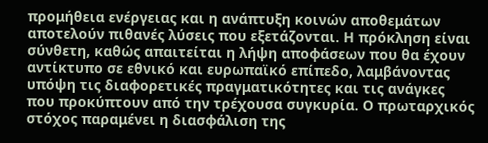προμήθεια ενέργειας και η ανάπτυξη κοινών αποθεμάτων αποτελούν πιθανές λύσεις που εξετάζονται. Η πρόκληση είναι σύνθετη, καθώς απαιτείται η λήψη αποφάσεων που θα έχουν αντίκτυπο σε εθνικό και ευρωπαϊκό επίπεδο, λαμβάνοντας υπόψη τις διαφορετικές πραγματικότητες και τις ανάγκες που προκύπτουν από την τρέχουσα συγκυρία. Ο πρωταρχικός στόχος παραμένει η διασφάλιση της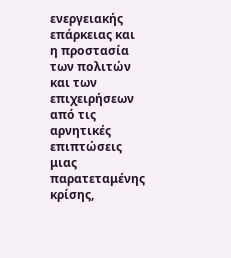ενεργειακής επάρκειας και η προστασία των πολιτών και των επιχειρήσεων από τις αρνητικές επιπτώσεις μιας παρατεταμένης κρίσης,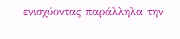ενισχύοντας παράλληλα την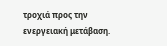τροχιά προς την ενεργειακή μετάβαση.